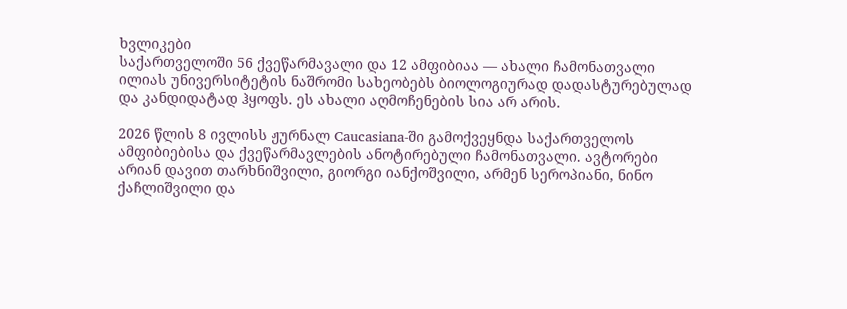ხვლიკები
საქართველოში 56 ქვეწარმავალი და 12 ამფიბიაა — ახალი ჩამონათვალი
ილიას უნივერსიტეტის ნაშრომი სახეობებს ბიოლოგიურად დადასტურებულად და კანდიდატად ჰყოფს. ეს ახალი აღმოჩენების სია არ არის.

2026 წლის 8 ივლისს ჟურნალ Caucasiana-ში გამოქვეყნდა საქართველოს ამფიბიებისა და ქვეწარმავლების ანოტირებული ჩამონათვალი. ავტორები არიან დავით თარხნიშვილი, გიორგი იანქოშვილი, არმენ სეროპიანი, ნინო ქაჩლიშვილი და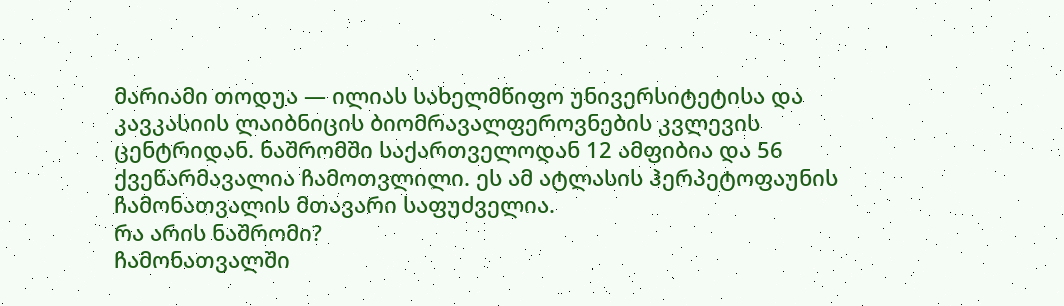მარიამი თოდუა — ილიას სახელმწიფო უნივერსიტეტისა და კავკასიის ლაიბნიცის ბიომრავალფეროვნების კვლევის ცენტრიდან. ნაშრომში საქართველოდან 12 ამფიბია და 56 ქვეწარმავალია ჩამოთვლილი. ეს ამ ატლასის ჰერპეტოფაუნის ჩამონათვალის მთავარი საფუძველია.
რა არის ნაშრომი?
ჩამონათვალში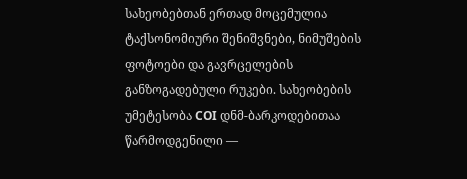სახეობებთან ერთად მოცემულია ტაქსონომიური შენიშვნები, ნიმუშების ფოტოები და გავრცელების განზოგადებული რუკები. სახეობების უმეტესობა COI დნმ-ბარკოდებითაა წარმოდგენილი —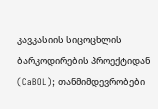კავკასიის სიცოცხლის ბარკოდირების პროექტიდან (CaBOL); თანმიმდევრობები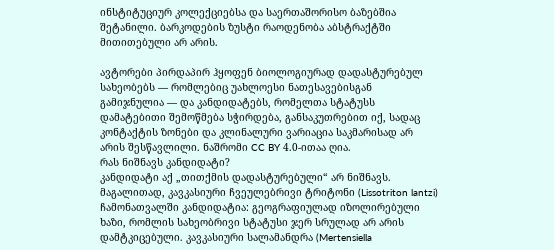ინსტიტუციურ კოლექციებსა და საერთაშორისო ბაზებშია შეტანილი. ბარკოდების ზუსტი რაოდენობა აბსტრაქტში მითითებული არ არის.

ავტორები პირდაპირ ჰყოფენ ბიოლოგიურად დადასტურებულ სახეობებს — რომლებიც უახლოესი ნათესავებისგან გამიჯნულია — და კანდიდატებს, რომელთა სტატუსს დამატებითი შემოწმება სჭირდება, განსაკუთრებით იქ, სადაც კონტაქტის ზონები და კლინალური ვარიაცია საკმარისად არ არის შესწავლილი. ნაშრომი CC BY 4.0-ითაა ღია.
რას ნიშნავს კანდიდატი?
კანდიდატი აქ „თითქმის დადასტურებული“ არ ნიშნავს. მაგალითად, კავკასიური ჩვეულებრივი ტრიტონი (Lissotriton lantzi) ჩამონათვალში კანდიდატია: გეოგრაფიულად იზოლირებული ხაზი, რომლის სახეობრივი სტატუსი ჯერ სრულად არ არის დამტკიცებული. კავკასიური სალამანდრა (Mertensiella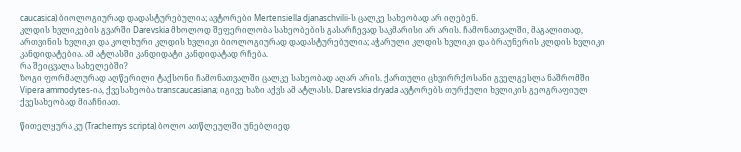caucasica) ბიოლოგიურად დადასტურებულია; ავტორები Mertensiella djanaschvilii-ს ცალკე სახეობად არ იღებენ.
კლდის ხვლიკების გვარში Darevskia მხოლოდ შეფერილობა სახეობების გასარჩევად საკმარისი არ არის. ჩამონათვალში, მაგალითად, ართვინის ხვლიკი და კოლხური კლდის ხვლიკი ბიოლოგიურად დადასტურებულია; აჭარული კლდის ხვლიკი და ბრაუნერის კლდის ხვლიკი კანდიდატებია. ამ ატლასში კანდიდატი კანდიდატად რჩება.
რა შეიცვალა სახელებში?
ზოგი ფორმალურად აღწერილი ტაქსონი ჩამონათვალში ცალკე სახეობად აღარ არის. ქართული ცხვირრქოსანი გველგესლა ნაშრომში Vipera ammodytes-ია, ქვესახეობა transcaucasiana; იგივე ხაზი აქვს ამ ატლასს. Darevskia dryada ავტორებს თურქული ხვლიკის გეოგრაფიულ ქვესახეობად მიაჩნიათ.

წითელყურა კუ (Trachemys scripta) ბოლო ათწლეულში უნებლიედ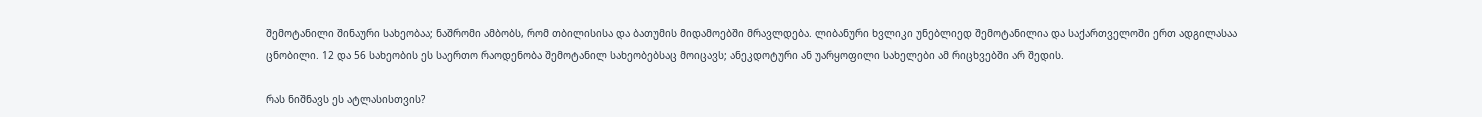შემოტანილი შინაური სახეობაა; ნაშრომი ამბობს, რომ თბილისისა და ბათუმის მიდამოებში მრავლდება. ლიბანური ხვლიკი უნებლიედ შემოტანილია და საქართველოში ერთ ადგილასაა ცნობილი. 12 და 56 სახეობის ეს საერთო რაოდენობა შემოტანილ სახეობებსაც მოიცავს; ანეკდოტური ან უარყოფილი სახელები ამ რიცხვებში არ შედის.

რას ნიშნავს ეს ატლასისთვის?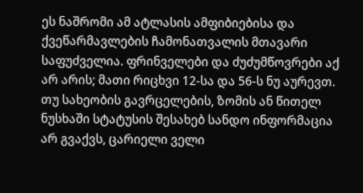ეს ნაშრომი ამ ატლასის ამფიბიებისა და ქვეწარმავლების ჩამონათვალის მთავარი საფუძველია. ფრინველები და ძუძუმწოვრები აქ არ არის; მათი რიცხვი 12-სა და 56-ს ნუ აურევთ. თუ სახეობის გავრცელების, ზომის ან წითელ ნუსხაში სტატუსის შესახებ სანდო ინფორმაცია არ გვაქვს, ცარიელი ველი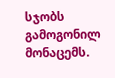სჯობს გამოგონილ მონაცემს.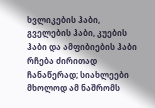ხვლიკების ჰაბი, გველების ჰაბი, კუების ჰაბი და ამფიბიების ჰაბი რჩება ძირითად ჩანაწერად; სიახლეები მხოლოდ ამ ნაშრომს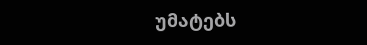უმატებს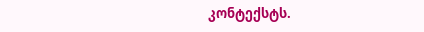კონტექსტს.